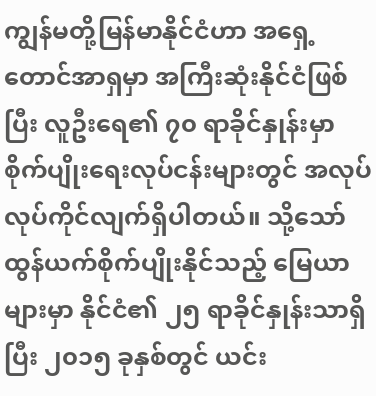ကျွန်မတို့မြန်မာနိုင်ငံဟာ အရှေ့တောင်အာရှမှာ အကြီးဆုံးနိုင်ငံဖြစ်ပြီး လူဦးရေ၏ ၇၀ ရာခိုင်နှုန်းမှာ စိုက်ပျိုးရေးလုပ်ငန်းများတွင် အလုပ်လုပ်ကိုင်လျက်ရှိပါတယ်။ သို့သော် ထွန်ယက်စိုက်ပျိုးနိုင်သည့် မြေယာများမှာ နိုင်ငံ၏ ၂၅ ရာခိုင်နှုန်းသာရှိပြီး ၂၀၁၅ ခုနှစ်တွင် ယင်း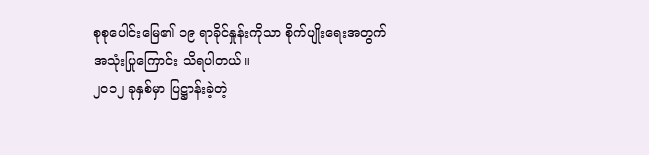စုစုပေါင်းမြေ၏ ၁၉ ရာခိုင်နှုန်းကိုသာ စိုက်ပျိုးရေးအတွက်အသုံးပြုကြောင်း သိရပါတယ်။
၂၀၁၂ ခုနှစ်မှာ ပြဋ္ဌာန်းခဲ့တဲ့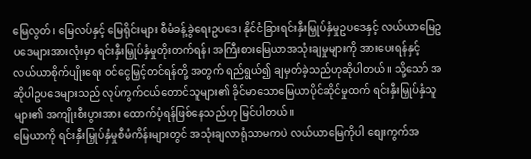မြေလွတ်၊ မြေလပ်နှင့် မြေရိုင်းများ စီမံခန့်ခွဲရေးဥပဒေ၊ နိုင်ငံခြားရင်းနှီးမြှုပ်နှံမှုဥပဒေနှင့် လယ်ယာမြေဥပဒေများအားလုံးမှာ ရင်းနှီးမြှုပ်နှံမှုတိုးတက်ရန်၊ အကြီးစားမြေယာအသုံးချမှုများကို အားပေးရန်နှင့် လယ်ယာစိုက်ပျိုးရေး ဝင်ငွေမြှင့်တင်ရန်တို့ အတွက် ရည်ရွယ်၍ ချမှတ်ခဲ့သည်ဟုဆိုပါတယ်။ သို့သော် အဆိုပါဥပဒေများသည် လုပ်ကွက်ငယ်တောင်သူများ၏ ခိုင်မာသောမြေယာပိုင်ဆိုင်မှုထက် ရင်းနှီးမြှုပ်နှံသူများ၏ အကျိုးစီးပွားအား ထောက်ပံ့ရန်ဖြစ်နေသည်ဟု မြင်ပါတယ်။
မြေယာကို ရင်းနှီးမြှုပ်နှံမှုစီမံကိန်းများတွင် အသုံးချလာရုံသာမကပဲ လယ်ယာမြေကိုပါ စျေးကွက်အ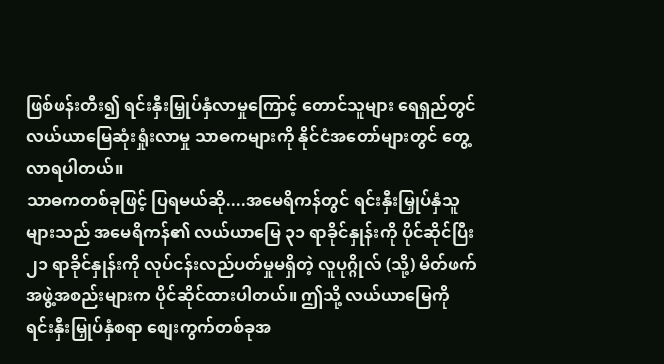ဖြစ်ဖန်းတီး၍ ရင်းနှီးမြှုပ်နှံလာမှုကြောင့် တောင်သူများ ရေရှည်တွင် လယ်ယာမြေဆုံးရှုံးလာမှု သာဓကများကို နိုင်ငံအတော်များတွင် တွေ့လာရပါတယ်။
သာဓကတစ်ခုဖြင့် ပြရမယ်ဆို....အမေရိကန်တွင် ရင်းနှီးမြှုပ်နှံသူများသည် အမေရိကန်၏ လယ်ယာမြေ ၃၁ ရာခိုင်နှုန်းကို ပိုင်ဆိုင်ပြီး ၂၁ ရာခိုင်နှုန်းကို လုပ်ငန်းလည်ပတ်မှုမရှိတဲ့ လူပုဂ္ဂိုလ် (သို့) မိတ်ဖက်အဖွဲ့အစည်းများက ပိုင်ဆိုင်ထားပါတယ်။ ဤသို့ လယ်ယာမြေကို ရင်းနှီးမြှုပ်နှံစရာ စျေးကွက်တစ်ခုအ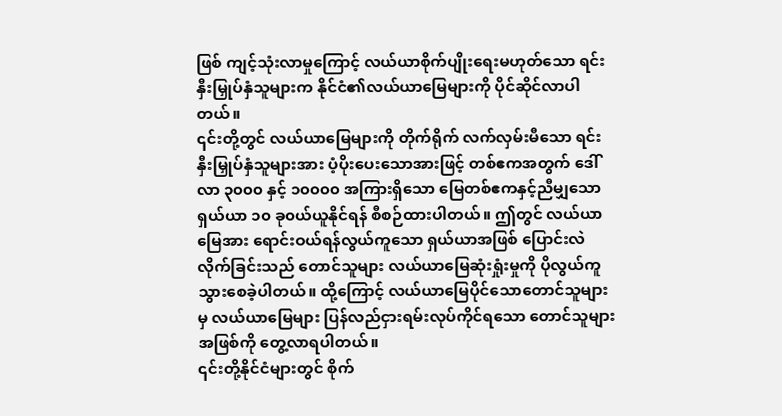ဖြစ် ကျင့်သုံးလာမှုကြောင့် လယ်ယာစိုက်ပျိုးရေးမဟုတ်သော ရင်းနှီးမြှုပ်နှံသူများက နိုင်ငံ၏လယ်ယာမြေများကို ပိုင်ဆိုင်လာပါတယ်။
၎င်းတို့တွင် လယ်ယာမြေများကို တိုက်ရိုက် လက်လှမ်းမီသော ရင်းနှီးမြှုပ်နှံသူများအား ပံ့ပိုးပေးသောအားဖြင့် တစ်ဧကအတွက် ဒေါ်လာ ၃၀၀၀ နှင့် ၁၀၀၀၀ အကြားရှိသော မြေတစ်ဧကနှင့်ညီမျှသော ရှယ်ယာ ၁၀ ခု၀ယ်ယူနိုင်ရန် စီစဉ်ထားပါတယ်။ ဤတွင် လယ်ယာမြေအား ရောင်းဝယ်ရန်လွယ်ကူသော ရှယ်ယာအဖြစ် ပြောင်းလဲလိုက်ခြင်းသည် တောင်သူများ လယ်ယာမြေဆုံးရှုံးမှုကို ပိုလွယ်ကူသွားစေခဲ့ပါတယ်။ ထို့ကြောင့် လယ်ယာမြေပိုင်သောတောင်သူများမှ လယ်ယာမြေများ ပြန်လည်ငှားရမ်းလုပ်ကိုင်ရသော တောင်သူများအဖြစ်ကို တွေ့လာရပါတယ်။
၎င်းတို့နိုင်ငံများတွင် စိုက်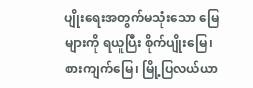ပျိုးရေးအတွက်မသုံးသော မြေများကို ရယူပြီး စိုက်ပျိုးမြေ၊ စားကျက်မြေ၊ မြို့ပြလယ်ယာ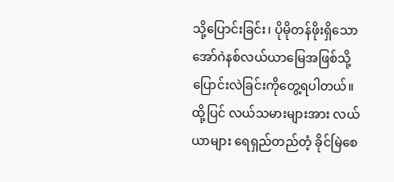သို့ပြောင်းခြင်း၊ ပိုမိုတန်ဖိုးရှိသော အော်ဂဲနစ်လယ်ယာမြေအဖြစ်သို့ ပြောင်းလဲခြင်းကိုတွေ့ရပါတယ်။ ထို့ပြင် လယ်သမားများအား လယ်ယာများ ရေရှည်တည်တံ့ ခိုင်မြဲစေ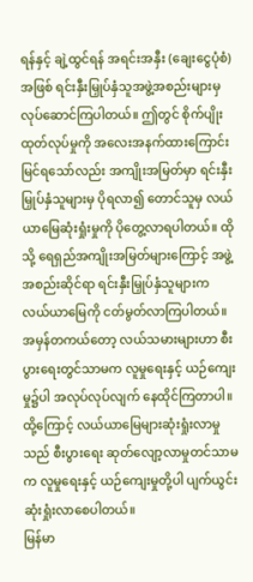ရန်နှင့် ချဲ့ထွင်ရန် အရင်းအနှီး (ချေးငွေပုံစံ) အဖြစ် ရင်းနှီးမြှုပ်နှံသူအဖွဲ့အစည်းများမှ လုပ်ဆောင်ကြပါတယ်။ ဤတွင် စိုက်ပျိုးထုတ်လုပ်မှုကို အလေးအနက်ထားကြောင်း မြင်ရသော်လည်း အကျိုးအမြတ်မှာ ရင်းနှီးမြှုပ်နှံသူများမှ ပိုရလာ၍ တောင်သူမှ လယ်ယာမြေဆုံးရှုံးမှုကို ပိုတွေ့လာရပါတယ်။ ထိုသို့ ရေရှည်အကျိုးအမြတ်များကြောင့် အဖွဲ့အစည်းဆိုင်ရာ ရင်းနှီးမြှုပ်နှံသူများက လယ်ယာမြေကို ငတ်မွတ်လာကြပါတယ်။
အမှန်တကယ်တော့ လယ်သမားများဟာ စီးပွားရေးတွင်သာမက လူမှုရေးနှင့် ယဉ်ကျေးမှု၌ပါ အလုပ်လုပ်လျက် နေထိုင်ကြတာပါ။ ထို့ကြောင့် လယ်ယာမြေများဆုံးရှုံးလာမှုသည် စီးပွားရေး ဆုတ်လျော့လာမှုတင်သာမက လူမှုရေးနှင့် ယဉ်ကျေးမှုတို့ပါ ပျက်ယွင်းဆုံးရှုံးလာစေပါတယ်။
မြန်မာ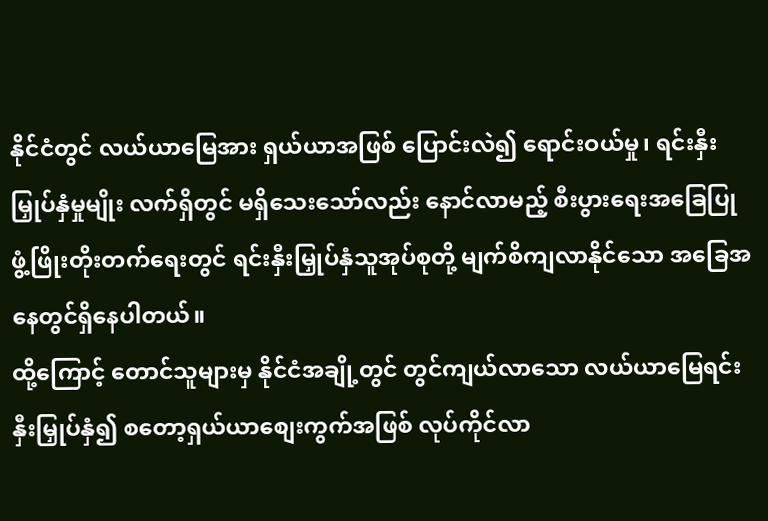နိုင်ငံတွင် လယ်ယာမြေအား ရှယ်ယာအဖြစ် ပြောင်းလဲ၍ ရောင်းဝယ်မှု၊ ရင်းနှီးမြှုပ်နှံမှုမျိုး လက်ရှိတွင် မရှိသေးသော်လည်း နောင်လာမည့် စီးပွားရေးအခြေပြု ဖွံ့ဖြိုးတိုးတက်ရေးတွင် ရင်းနှီးမြှုပ်နှံသူအုပ်စုတို့ မျက်စိကျလာနိုင်သော အခြေအနေတွင်ရှိနေပါတယ်။
ထို့ကြောင့် တောင်သူများမှ နိုင်ငံအချို့တွင် တွင်ကျယ်လာသော လယ်ယာမြေရင်းနှီးမြှုပ်နှံ၍ စတော့ရှယ်ယာစျေးကွက်အဖြစ် လုပ်ကိုင်လာ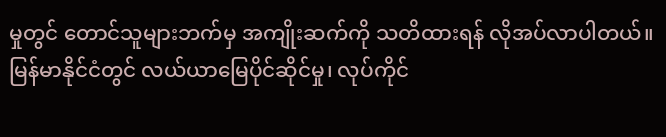မှုတွင် တောင်သူများဘက်မှ အကျိုးဆက်ကို သတိထားရန် လိုအပ်လာပါတယ်။
မြန်မာနိုင်ငံတွင် လယ်ယာမြေပိုင်ဆိုင်မှု၊ လုပ်ကိုင်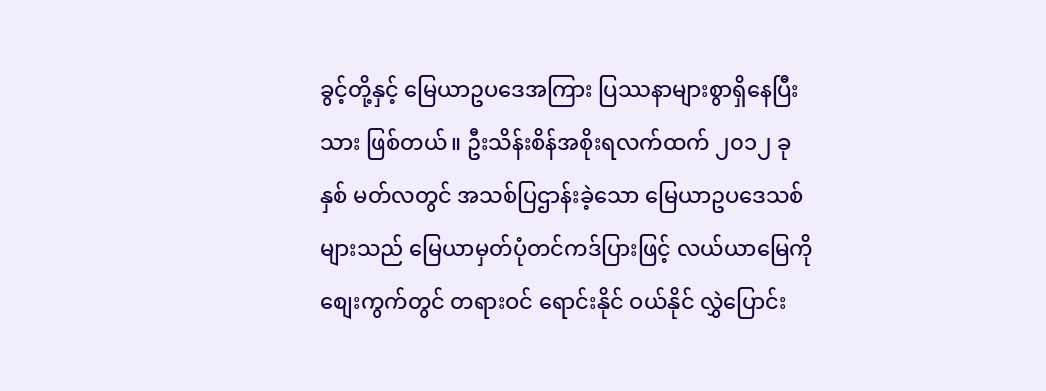ခွင့်တို့နှင့် မြေယာဥပဒေအကြား ပြဿနာများစွာရှိနေပြီးသား ဖြစ်တယ်။ ဦးသိန်းစိန်အစိုးရလက်ထက် ၂၀၁၂ ခုနှစ် မတ်လတွင် အသစ်ပြဌာန်းခဲ့သော မြေယာဥပဒေသစ်များသည် မြေယာမှတ်ပုံတင်ကဒ်ပြားဖြင့် လယ်ယာမြေကို စျေးကွက်တွင် တရားဝင် ရောင်းနိုင် ဝယ်နိုင် လွှဲပြောင်း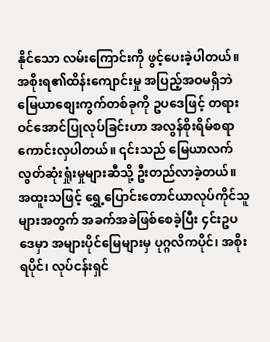နိုင်သော လမ်းကြောင်းကို ဖွင့်ပေးခဲ့ပါတယ်။ အစိုးရ၏ထိန်းကျောင်းမှု အပြည့်အဝမရှိဘဲ မြေယာစျေးကွက်တစ်ခုကို ဥပဒေဖြင့် တရားဝင်အောင်ပြုလုပ်ခြင်းဟာ အလွန်စိုးရိမ်စရာကောင်းလှပါတယ်။ ၎င်းသည် မြေယာလက်လွတ်ဆုံးရှုံးမှုများဆီသို့ ဦးတည်လာခဲ့တယ်။ အထူးသဖြင့် ရွှေ့ပြောင်းတောင်ယာလုပ်ကိုင်သူများအတွက် အခက်အခဲဖြစ်စေခဲ့ပြီး ၄င်းဥပဒေမှာ အများပိုင်မြေများမှ ပုဂ္ဂလိကပိုင်၊ အစိုးရပိုင်၊ လုပ်ငန်းရှင်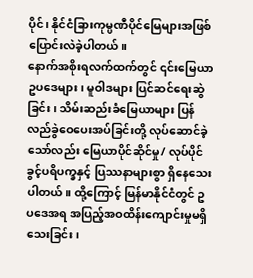ပိုင်၊ နိုင်ငံခြားကုမ္ပဏီပိုင်မြေများအဖြစ် ပြောင်းလဲခဲ့ပါတယ်။
နောက်အစိုးရလက်ထက်တွင် ၎င်းမြေယာဥပဒေများ၊ မူဝါဒများ ပြင်ဆင်ရေးဆွဲခြင်း၊ သိမ်းဆည်းခံမြေယာများ ပြန်လည်ခွဲဝေပေးအပ်ခြင်းတို့ လုပ်ဆောင်ခဲ့သော်လည်း မြေယာပိုင်ဆိုင်မှု/ လုပ်ပိုင်ခွင့်ပရိပက္ခနှင့် ပြဿနာများစွာ ရှိနေသေးပါတယ်။ ထို့ကြောင့် မြန်မာနိုင်ငံတွင် ဥပဒေအရ အပြည့်အဝထိန်းကျောင်းမှုမရှိသေးခြင်း၊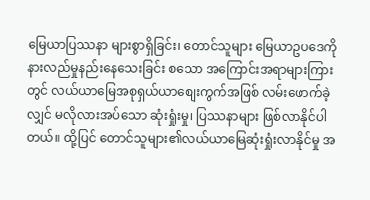မြေယာပြဿနာ များစွာရှိခြင်း၊ တောင်သူများ မြေယာဥပဒေကို နားလည်မှုနည်းနေသေးခြင်း စသော အကြောင်းအရာများကြားတွင် လယ်ယာမြေအစုရှယ်ယာစျေးကွက်အဖြစ် လမ်းဖောက်ခဲ့လျှင် မလိုလားအပ်သော ဆုံးရှုံးမှု၊ ပြဿနာများ ဖြစ်လာနိုင်ပါတယ်။ ထို့ပြင် တောင်သူများ၏လယ်ယာမြေဆုံးရှုံးလာနိုင်မှု အ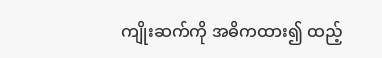ကျိုးဆက်ကို အဓိကထား၍ ထည့်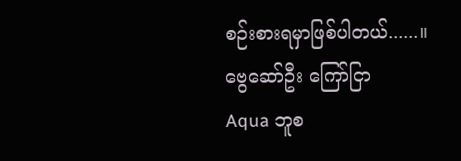စဉ်းစားရမှာဖြစ်ပါတယ်......။
ဗွေဆော်ဦး ကြော်ငြာ
Aqua ဘူစ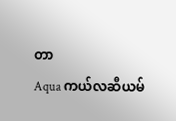တာ
Aqua ကယ်လဆီယမ်